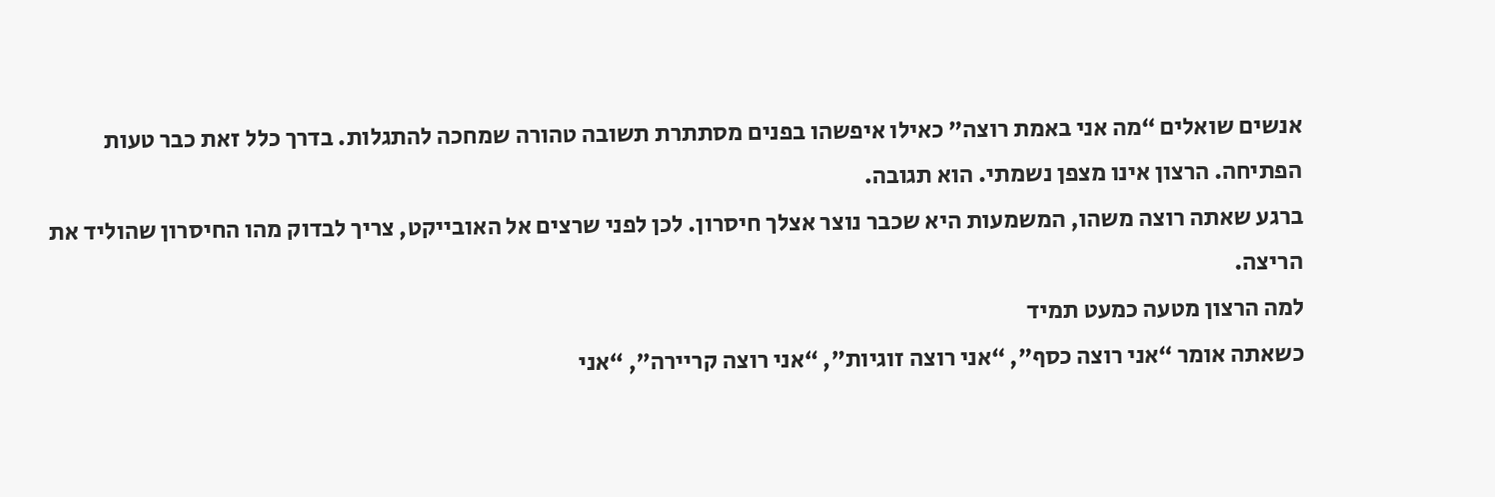אנשים שואלים “מה אני באמת רוצה” כאילו איפשהו בפנים מסתתרת תשובה טהורה שמחכה להתגלות. בדרך כלל זאת כבר טעות הפתיחה. הרצון אינו מצפן נשמתי. הוא תגובה.
ברגע שאתה רוצה משהו, המשמעות היא שכבר נוצר אצלך חיסרון. לכן לפני שרצים אל האובייקט, צריך לבדוק מהו החיסרון שהוליד את הריצה.
למה הרצון מטעה כמעט תמיד
כשאתה אומר “אני רוצה כסף”, “אני רוצה זוגיות”, “אני רוצה קריירה”, “אני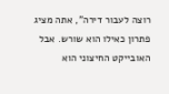רוצה לעבור דירה”, אתה מציג פתרון כאילו הוא שורש. אבל האובייקט החיצוני הוא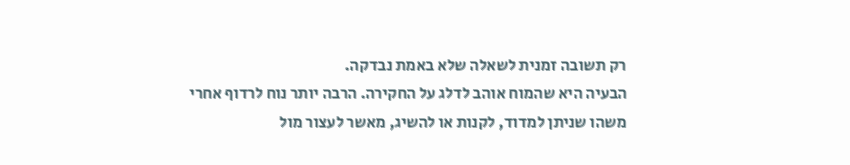רק תשובה זמנית לשאלה שלא באמת נבדקה.
הבעיה היא שהמוח אוהב לדלג על החקירה. הרבה יותר נוח לרדוף אחרי משהו שניתן למדוד, לקנות או להשיג, מאשר לעצור מול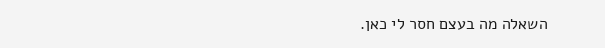השאלה מה בעצם חסר לי כאן.